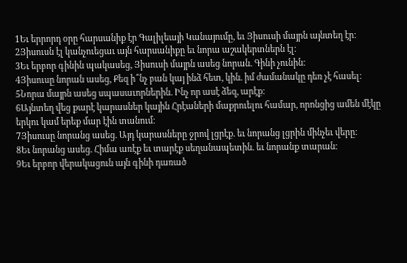1Եւ երրորդ օրը հարսանիք էր Գալիլեայի Կանայումը, եւ Յիսուսի մայրն այնտեղ էր։
2Յիսուսն էլ կանչուեցաւ այն հարսանիքը եւ նորա աշակերտներն էլ։
3Եւ երբոր գինին պակասեց, Յիսուսի մայրն ասեց նորան. Գինի չունին։
4Յիսուսը նորան ասեց, Քեզ ի՞նչ բան կայ ինձ հետ, կին. իմ ժամանակը դեռ չէ հասել։
5Նորա մայրն ասեց սպասաւորներին. Ինչ որ ասէ ձեզ, արէք։
6Այնտեղ վեց քարէ կարասներ կային Հրէաների մաքրուելու համար, որոնցից ամեն մէկը երկու կամ երեք մար էին տանում։
7Յիսուսը նորանց ասեց. Այդ կարասները ջրով լցրէք. եւ նորանց լցրին մինչեւ վերը։
8Եւ նորանց ասեց. Հիմա առէք եւ տարէք սեղանապետին. եւ նորանք տարան։
9Եւ երբոր վերակացուն այն գինի դառած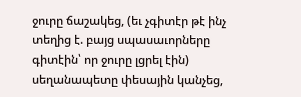ջուրը ճաշակեց, (եւ չգիտէր թէ ինչ տեղից է. բայց սպասաւորները գիտէին՝ որ ջուրը լցրել էին) սեղանապետը փեսային կանչեց,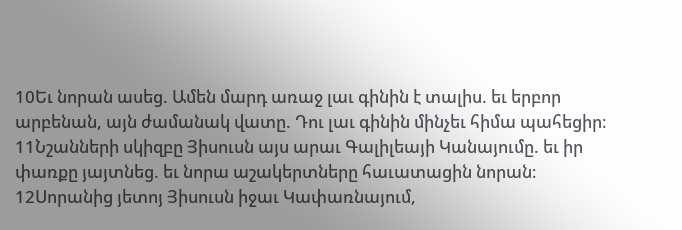10Եւ նորան ասեց. Ամեն մարդ առաջ լաւ գինին է տալիս. եւ երբոր արբենան, այն ժամանակ վատը. Դու լաւ գինին մինչեւ հիմա պահեցիր։
11Նշանների սկիզբը Յիսուսն այս արաւ Գալիլեայի Կանայումը. եւ իր փառքը յայտնեց. եւ նորա աշակերտները հաւատացին նորան։
12Սորանից յետոյ Յիսուսն իջաւ Կափառնայում,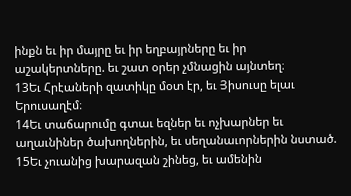ինքն եւ իր մայրը եւ իր եղբայրները եւ իր աշակերտները. եւ շատ օրեր չմնացին այնտեղ։
13Եւ Հրէաների զատիկը մօտ էր, եւ Յիսուսը ելաւ Երուսաղէմ։
14Եւ տաճարումը գտաւ եզներ եւ ոչխարներ եւ աղաւնիներ ծախողներին, եւ սեղանաւորներին նստած.
15Եւ չուանից խարազան շինեց, եւ ամենին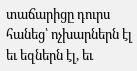տաճարիցը դուրս հանեց՝ ոչխարներն էլ եւ եզներն էլ, եւ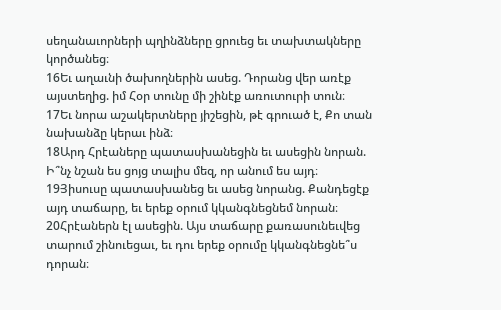սեղանաւորների պղինձները ցրուեց եւ տախտակները կործանեց։
16Եւ աղաւնի ծախողներին ասեց. Դորանց վեր առէք այստեղից. իմ Հօր տունը մի շինէք առուտուրի տուն։
17Եւ նորա աշակերտները յիշեցին, թէ գրուած է, Քո տան նախանձը կերաւ ինձ։
18Արդ Հրէաները պատասխանեցին եւ ասեցին նորան. Ի՞նչ նշան ես ցոյց տալիս մեզ, որ անում ես այդ։
19Յիսուսը պատասխանեց եւ ասեց նորանց. Քանդեցէք այդ տաճարը, եւ երեք օրում կկանգնեցնեմ նորան։
20Հրէաներն էլ ասեցին. Այս տաճարը քառասունեւվեց տարում շինուեցաւ, եւ դու երեք օրումը կկանգնեցնե՞ս դորան։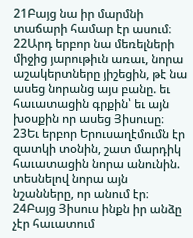21Բայց նա իր մարմնի տաճարի համար էր ասում։
22Արդ երբոր նա մեռելների միջից յարութիւն առաւ, նորա աշակերտները յիշեցին, թէ նա ասեց նորանց այս բանը. եւ հաւատացին գրքին՝ եւ այն խօսքին որ ասեց Յիսուսը։
23Եւ երբոր Երուսաղէմումն էր զատկի տօնին, շատ մարդիկ հաւատացին նորա անունին. տեսնելով նորա այն նշանները, որ անում էր։
24Բայց Յիսուս ինքն իր անձը չէր հաւատում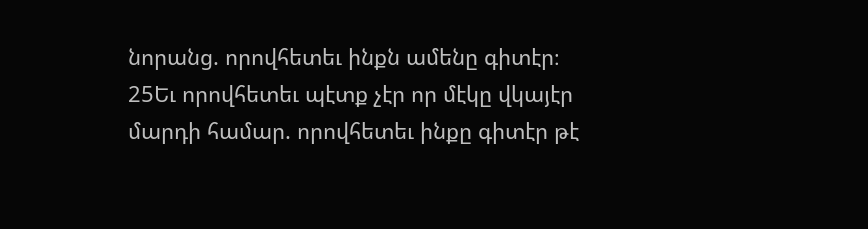նորանց. որովհետեւ ինքն ամենը գիտէր։
25Եւ որովհետեւ պէտք չէր որ մէկը վկայէր մարդի համար. որովհետեւ ինքը գիտէր թէ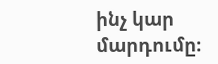ինչ կար մարդումը։